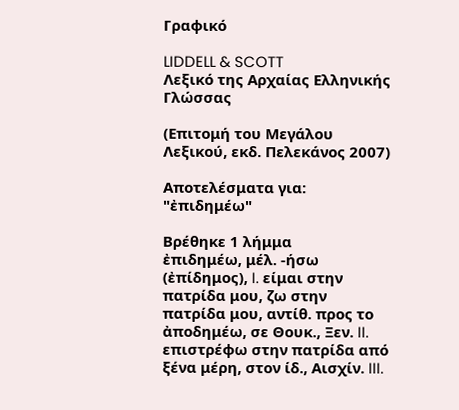Γραφικό

LIDDELL & SCOTT
Λεξικό της Αρχαίας Ελληνικής Γλώσσας

(Επιτομή του Μεγάλου Λεξικού, εκδ. Πελεκάνος 2007)

Αποτελέσματα για: "ἐπιδημέω"

Βρέθηκε 1 λήμμα
ἐπιδημέω, μέλ. -ήσω (ἐπίδημος), I. είμαι στην πατρίδα μου, ζω στην πατρίδα μου, αντίθ. προς το ἀποδημέω, σε Θουκ., Ξεν. II. επιστρέφω στην πατρίδα από ξένα μέρη, στον ίδ., Αισχίν. III.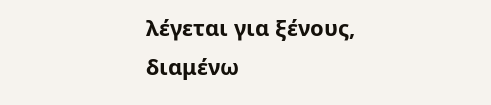λέγεται για ξένους, διαμένω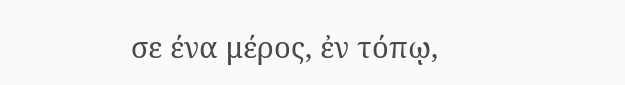σε ένα μέρος, ἐν τόπῳ,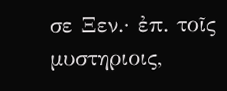σε Ξεν.· ἐπ. τοῖς μυστηριοις,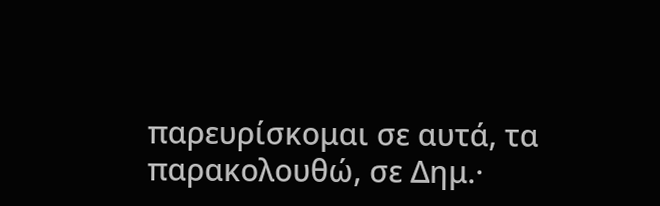παρευρίσκομαι σε αυτά, τα παρακολουθώ, σε Δημ.·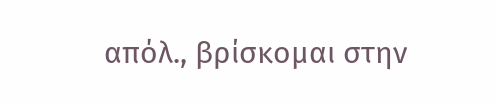απόλ., βρίσκομαι στην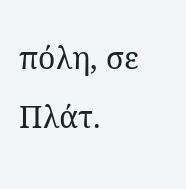πόλη, σε Πλάτ.